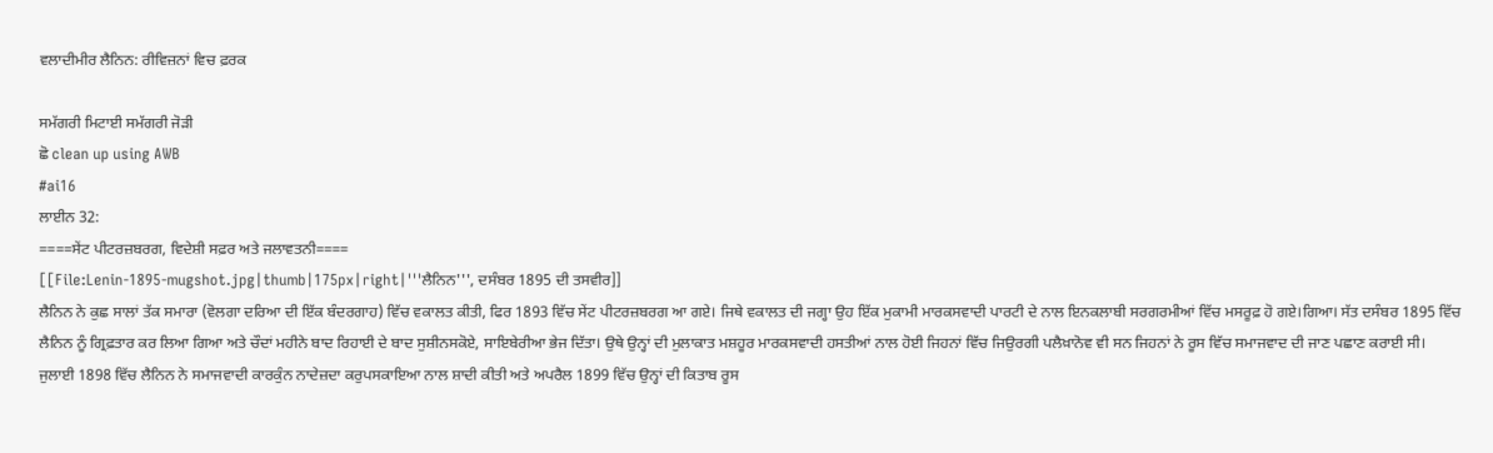ਵਲਾਦੀਮੀਰ ਲੈਨਿਨ: ਰੀਵਿਜ਼ਨਾਂ ਵਿਚ ਫ਼ਰਕ

ਸਮੱਗਰੀ ਮਿਟਾਈ ਸਮੱਗਰੀ ਜੋੜੀ
ਛੋ clean up using AWB
#ai16
ਲਾਈਨ 32:
====ਸੇਂਟ ਪੀਟਰਜ਼ਬਰਗ, ਵਿਦੇਸ਼ੀ ਸਫ਼ਰ ਅਤੇ ਜਲਾਵਤਨੀ====
[[File:Lenin-1895-mugshot.jpg|thumb|175px|right|'''ਲੈਨਿਨ''', ਦਸੰਬਰ 1895 ਦੀ ਤਸਵੀਰ]]
ਲੈਨਿਨ ਨੇ ਕੁਛ ਸਾਲਾਂ ਤੱਕ ਸਮਾਰਾ (ਵੋਲਗਾ ਦਰਿਆ ਦੀ ਇੱਕ ਬੰਦਰਗਾਹ) ਵਿੱਚ ਵਕਾਲਤ ਕੀਤੀ, ਫਿਰ 1893 ਵਿੱਚ ਸੇਂਟ ਪੀਟਰਜ਼ਬਰਗ ਆ ਗਏ। ਜਿਥੇ ਵਕਾਲਤ ਦੀ ਜਗ੍ਹਾ ਉਹ ਇੱਕ ਮੁਕਾਮੀ ਮਾਰਕਸਵਾਦੀ ਪਾਰਟੀ ਦੇ ਨਾਲ ਇਨਕਲਾਬੀ ਸਰਗਰਮੀਆਂ ਵਿੱਚ ਮਸਰੂਫ਼ ਹੋ ਗਏ।ਗਿਆ। ਸੱਤ ਦਸੰਬਰ 1895 ਵਿੱਚ ਲੈਨਿਨ ਨੂੰ ਗ੍ਰਿਫ਼ਤਾਰ ਕਰ ਲਿਆ ਗਿਆ ਅਤੇ ਚੌਦਾਂ ਮਹੀਨੇ ਬਾਦ ਰਿਹਾਈ ਦੇ ਬਾਦ ਸੁਸ਼ੀਨਸਕੋਏ, ਸਾਇਬੇਰੀਆ ਭੇਜ ਦਿੱਤਾ। ਉਥੇ ਉਨ੍ਹਾਂ ਦੀ ਮੁਲਾਕਾਤ ਮਸ਼ਹੂਰ ਮਾਰਕਸਵਾਦੀ ਹਸਤੀਆਂ ਨਾਲ ਹੋਈ ਜਿਹਨਾਂ ਵਿੱਚ ਜਿਉਰਗੀ ਪਲੈਖ਼ਾਨੋਵ ਵੀ ਸਨ ਜਿਹਨਾਂ ਨੇ ਰੂਸ ਵਿੱਚ ਸਮਾਜਵਾਦ ਦੀ ਜਾਣ ਪਛਾਣ ਕਰਾਈ ਸੀ।
ਜੁਲਾਈ 1898 ਵਿੱਚ ਲੈਨਿਨ ਨੇ ਸਮਾਜਵਾਦੀ ਕਾਰਕੁੰਨ ਨਾਦੇਜ਼ਦਾ ਕਰੁਪਸਕਾਇਆ ਨਾਲ ਸ਼ਾਦੀ ਕੀਤੀ ਅਤੇ ਅਪਰੈਲ 1899 ਵਿੱਚ ਉਨ੍ਹਾਂ ਦੀ ਕਿਤਾਬ ਰੂਸ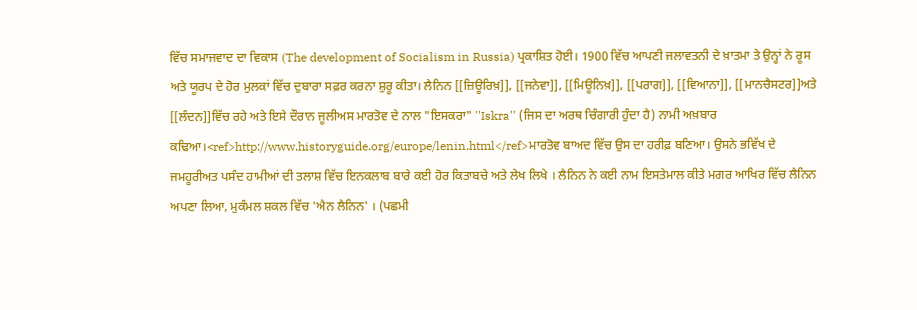ਵਿੱਚ ਸਮਾਜਵਾਦ ਦਾ ਵਿਕਾਸ (The development of Socialism in Russia) ਪ੍ਰਕਾਸ਼ਿਤ ਹੋਈ। 1900 ਵਿੱਚ ਆਪਣੀ ਜਲਾਵਤਨੀ ਦੇ ਖ਼ਾਤਮਾ ਤੇ ਉਨ੍ਹਾਂ ਨੇ ਰੂਸ ਅਤੇ ਯੂਰਪ ਦੇ ਹੋਰ ਮੁਲਕਾਂ ਵਿੱਚ ਦੁਬਾਰਾ ਸਫ਼ਰ ਕਰਨਾ ਸ਼ੁਰੂ ਕੀਤਾ। ਲੈਨਿਨ [[ਜ਼ਿਊਰਿਖ਼]], [[ਜਨੇਵਾ]], [[ਮਿਊਨਿਖ਼]], [[ਪਰਾਗ]], [[ਵਿਆਨਾ]], [[ਮਾਨਚੈਸਟਰ]]ਅਤੇ [[ਲੰਦਨ]]ਵਿੱਚ ਰਹੇ ਅਤੇ ਇਸੇ ਦੌਰਾਨ ਜੂਲੀਅਸ ਮਾਰਤੋਵ ਦੇ ਨਾਲ "ਇਸਕਰਾ" ''Iskra'' (ਜਿਸ ਦਾ ਅਰਥ ਚਿੰਗਾਰੀ ਹੁੰਦਾ ਹੈ) ਨਾਮੀ ਅਖ਼ਬਾਰ ਕਢਿਆ।<ref>http://www.historyguide.org/europe/lenin.html</ref>ਮਾਰਤੋਵ ਬਾਅਦ ਵਿੱਚ ਉਸ ਦਾ ਹਰੀਫ਼ ਬਣਿਆ। ਉਸਨੇ ਭਵਿੱਖ ਦੇ ਜਮਹੂਰੀਅਤ ਪਸੰਦ ਹਾਮੀਆਂ ਦੀ ਤਲਾਸ਼ ਵਿੱਚ ਇਨਕਲਾਬ ਬਾਰੇ ਕਈ ਹੋਰ ਕਿਤਾਬਚੇ ਅਤੇ ਲੇਖ ਲਿਖੇ । ਲੈਨਿਨ ਨੇ ਕਈ ਨਾਮ ਇਸਤੇਮਾਲ ਕੀਤੇ ਮਗਰ ਆਖਿਰ ਵਿੱਚ ਲੈਨਿਨ ਅਪਣਾ ਲਿਆ, ਮੁਕੰਮਲ ਸ਼ਕਲ ਵਿੱਚ 'ਐਨ ਲੈਨਿਨ' । (ਪਛਮੀ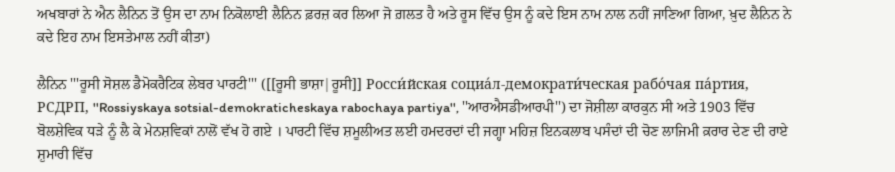ਅਖਬਾਰਾਂ ਨੇ ਐਨ ਲੈਨਿਨ ਤੋਂ ਉਸ ਦਾ ਨਾਮ ਨਿਕੋਲਾਈ ਲੈਨਿਨ ਫ਼ਰਜ਼ ਕਰ ਲਿਆ ਜੋ ਗ਼ਲਤ ਹੈ ਅਤੇ ਰੂਸ ਵਿੱਚ ਉਸ ਨੂੰ ਕਦੇ ਇਸ ਨਾਮ ਨਾਲ ਨਹੀਂ ਜਾਣਿਆ ਗਿਆ, ਖ਼ੁਦ ਲੈਨਿਨ ਨੇ ਕਦੇ ਇਹ ਨਾਮ ਇਸਤੇਮਾਲ ਨਹੀਂ ਕੀਤਾ)

ਲੈਨਿਨ '''ਰੂਸੀ ਸੋਸ਼ਲ ਡੈਮੋਕਰੈਟਿਕ ਲੇਬਰ ਪਾਰਟੀ''' ([[ਰੂਸੀ ਭਾਸ਼ਾ|ਰੂਸੀ]] Росси́йская социа́л-демократи́ческая рабо́чая па́ртия, РСДРП, ''Rossiyskaya sotsial-demokraticheskaya rabochaya partiya'', ''ਆਰਐਸਡੀਆਰਪੀ'') ਦਾ ਜੋਸ਼ੀਲਾ ਕਾਰਕੁਨ ਸੀ ਅਤੇ 1903 ਵਿੱਚ ਬੋਲਸ਼ੇਵਿਕ ਧੜੇ ਨੂੰ ਲੈ ਕੇ ਮੇਨਸ਼ਵਿਕਾਂ ਨਾਲੋਂ ਵੱਖ ਹੋ ਗਏ । ਪਾਰਟੀ ਵਿੱਚ ਸ਼ਮੂਲੀਅਤ ਲਈ ਹਮਦਰਦਾਂ ਦੀ ਜਗ੍ਹਾ ਮਹਿਜ਼ ਇਨਕਲਾਬ ਪਸੰਦਾਂ ਦੀ ਚੋਣ ਲਾਜਿਮੀ ਕ਼ਰਾਰ ਦੇਣ ਦੀ ਰਾਏ ਸ਼ੁਮਾਰੀ ਵਿੱਚ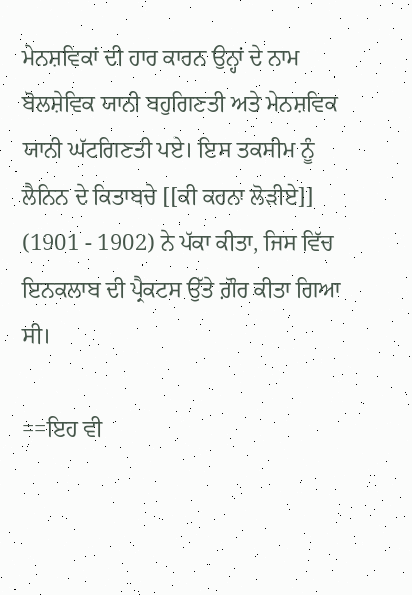ਮੇਨਸ਼ਵਿਕਾਂ ਦੀ ਹਾਰ ਕਾਰਨ ਉਨ੍ਹਾਂ ਦੇ ਨਾਮ ਬੋਲਸ਼ੇਵਿਕ ਯਾਨੀ ਬਹੁਗਿਣਤੀ ਅਤੇ ਮੇਨਸ਼ਵਿਕ ਯਾਨੀ ਘੱਟਗਿਣਤੀ ਪਏ। ਇਸ ਤਕਸੀਮ ਨੂੰ ਲੈਨਿਨ ਦੇ ਕਿਤਾਬਚੇ [[ਕੀ ਕਰਨਾ ਲੋੜੀਏ]] (1901 - 1902) ਨੇ ਪੱਕਾ ਕੀਤਾ, ਜਿਸ ਵਿੱਚ ਇਨਕਲਾਬ ਦੀ ਪ੍ਰੈਕਟਸ ਉੱਤੇ ਗ਼ੌਰ ਕੀਤਾ ਗਿਆ ਸੀ।

==ਇਹ ਵੀ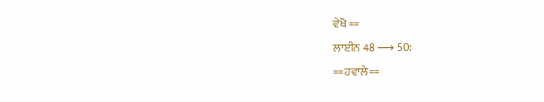ਵੇਖੋ ==
ਲਾਈਨ 48 ⟶ 50:
==ਹਵਾਲੇ==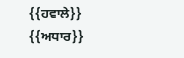{{ਹਵਾਲੇ}}
{{ਅਧਾਰ}}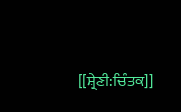[[ਸ਼੍ਰੇਣੀ:ਚਿੰਤਕ]]